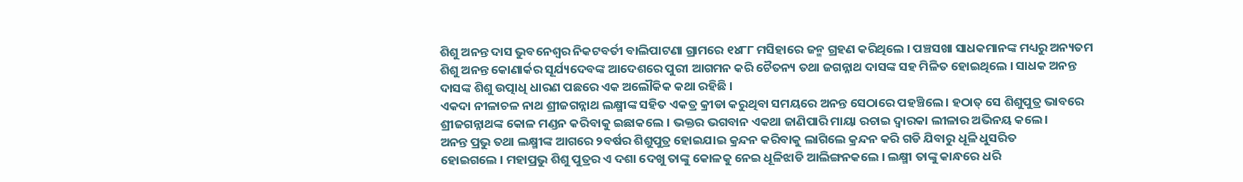ଶିଶୁ ଅନନ୍ତ ଦାସ ଭୁବନେଶ୍ବର ନିକଟବର୍ତୀ ବାଲିପାଟଣା ଗ୍ରାମରେ ୧୪୮୮ ମସିହାରେ ଜନ୍ମ ଗ୍ରହଣ କରିଥିଲେ । ପଞ୍ଚସଖା ସାଧକମାନଙ୍କ ମଧ୍ୟରୁ ଅନ୍ୟତମ ଶିଶୁ ଅନନ୍ତ କୋଣାର୍କର ସୂର୍ଯ୍ୟଦେବଙ୍କ ଆଦେଶରେ ପୁରୀ ଆଗମନ କରି ଚୈତନ୍ୟ ତଥା ଜଗନ୍ନାଥ ଦାସଙ୍କ ସହ ମିଳିତ ହୋଇଥିଲେ । ସାଧକ ଅନନ୍ତ ଦାସଙ୍କ ଶିଶୁ ଉତ୍ପାଧି ଧାରଣ ପଛରେ ଏକ ଅଲୌକିକ କଥା ରହିଛି ।
ଏକଦା ନୀଳାଚଳ ନାଥ ଶ୍ରୀଜଗନ୍ନାଥ ଲକ୍ଷ୍ମୀଙ୍କ ସହିତ ଏକତ୍ର କ୍ରୀଡା କରୁଥିବା ସମୟରେ ଅନନ୍ତ ସେଠାରେ ପହଞ୍ଚିଲେ । ହଠାତ୍ ସେ ଶିଶୁପୁତ୍ର ଭାବରେ ଶ୍ରୀଜଗନ୍ନାଥଙ୍କ କୋଳ ମଣ୍ଡନ କରିବାକୁ ଇଛାକଲେ । ଭକ୍ତର ଭଗବାନ ଏକଥା ଜାଣିପାରି ମାୟା ରଚାଇ ଦ୍ବାରକା ଲୀଳାର ଅଭିନୟ କଲେ।
ଅନନ୍ତ ପ୍ରଭୁ ତଥା ଲକ୍ଷ୍ମୀଙ୍କ ଆଗରେ ୨ବର୍ଷର ଶିଶୁପୁତ୍ର ହୋଇଯାଇ କ୍ରନ୍ଦନ କରିବାକୁ ଲାଗିଲେ କ୍ରନ୍ଦନ କରି ଗଡି ଯିବାରୁ ଧୂଳି ଧୁସରିତ
ହୋଇଗଲେ । ମହାପ୍ରଭୁ ଶିଶୁ ପୁତ୍ରର ଏ ଦଶା ଦେଖୁ ତାଙ୍କୁ କୋଳକୁ ନେଇ ଧୂଳିଝାଡି ଆଲିଙ୍ଗନକଲେ । ଲକ୍ଷ୍ମୀ ତାଙ୍କୁ କାନ୍ଧରେ ଧରି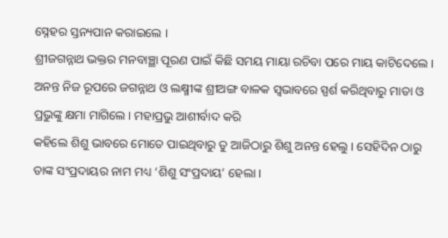ସ୍ନେହର ସ୍ତନ୍ୟପାନ କରାଇଲେ ।
ଶ୍ରୀଜଗନ୍ନାଥ ଭକ୍ତର ମନବାଞ୍ଛା ପୂରଣ ପାଇଁ କିଛି ସମୟ ମାୟା ରଚିବା ପରେ ମାୟ କାଟିଦେଲେ । ଅନନ୍ତ ନିଜ ରୂପରେ ଜଗନ୍ନାଥ ଓ ଲକ୍ଷ୍ମୀଙ୍କ ଶ୍ରୀଅଙ୍ଗ ବାଳକ ସ୍ବଭାବରେ ସ୍ପର୍ଶ କରିଥିବାରୁ ମାତା ଓ ପ୍ରଭୁଙ୍କୁ କ୍ଷମା ମାଗିଲେ । ମହାପ୍ରଭୁ ଆଶୀର୍ବାଦ କରି
କହିଲେ ଶିଶୁ ଭାବରେ ମୋତେ ପାଇଥିବାରୁ ତୁ ଆଜିଠାରୁ ଶିଶୁ ଅନନ୍ତ ହେଲୁ । ସେହିଦିନ ଠାରୁ ତାଙ୍କ ସଂପ୍ରଦାୟର ନାମ ମଧ୍ୟ ‘ଶିଶୁ ସଂପ୍ରଦାୟ’ ହେଲା ।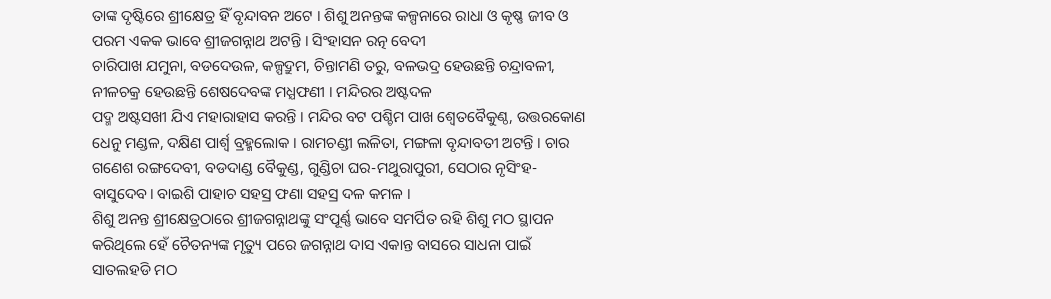ତାଙ୍କ ଦୃଷ୍ଟିରେ ଶ୍ରୀକ୍ଷେତ୍ର ହିଁ ବୃନ୍ଦାବନ ଅଟେ । ଶିଶୁ ଅନନ୍ତଙ୍କ କଳ୍ପନାରେ ରାଧା ଓ କୃଷ୍ଣ ଜୀବ ଓ ପରମ ଏକକ ଭାବେ ଶ୍ରୀଜଗନ୍ନାଥ ଅଟନ୍ତି । ସିଂହାସନ ରତ୍ନ ବେଦୀ
ଚାରିପାଖ ଯମୁନା, ବଡଦେଉଳ, କଳ୍ପଦ୍ରୁମ, ଚିନ୍ତାମଣି ତରୁ, ବଳଭଦ୍ର ହେଉଛନ୍ତି ଚନ୍ଦ୍ରାବଳୀ, ନୀଳଚକ୍ର ହେଉଛନ୍ତି ଶେଷଦେବଙ୍କ ମଧ୍ଯଫଣୀ । ମନ୍ଦିରର ଅଷ୍ଟଦଳ
ପଦ୍ମ ଅଷ୍ଟସଖୀ ଯିଏ ମହାରାହାସ କରନ୍ତି । ମନ୍ଦିର ବଟ ପଶ୍ଚିମ ପାଖ ଶ୍ଵେତବୈକୁଣ୍ଠ, ଉତ୍ତରକୋଣ ଧେନୁ ମଣ୍ଡଳ, ଦକ୍ଷିଣ ପାର୍ଶ୍ୱ ବ୍ରହ୍ମଲୋକ । ରାମଚଣ୍ଡୀ ଲଳିତା, ମଙ୍ଗଳା ବୃନ୍ଦାବତୀ ଅଟନ୍ତି । ଚାର ଗଣେଶ ରଙ୍ଗଦେବୀ, ବଡଦାଣ୍ଡ ବୈକୁଣ୍ଡ, ଗୁଣ୍ଡିଚା ଘର-ମଥୁରାପୁରୀ, ସେଠାର ନୃସିଂହ-ବାସୁଦେବ। ବାଇଶି ପାହାଚ ସହସ୍ର ଫଣା ସହସ୍ର ଦଳ କମଳ ।
ଶିଶୁ ଅନନ୍ତ ଶ୍ରୀକ୍ଷେତ୍ରଠାରେ ଶ୍ରୀଜଗନ୍ନାଥଙ୍କୁ ସଂପୂର୍ଣ୍ଣ ଭାବେ ସମର୍ପିତ ରହି ଶିଶୁ ମଠ ସ୍ଥାପନ କରିଥିଲେ ହେଁ ଚୈତନ୍ୟଙ୍କ ମୃତ୍ୟୁ ପରେ ଜଗନ୍ନାଥ ଦାସ ଏକାନ୍ତ ବାସରେ ସାଧନା ପାଇଁ ସାତଲହଡି ମଠ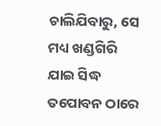ଚାଲିଯିବାରୁ, ସେ ମଧ୍ୟ ଖଣ୍ଡଗିରି ଯାଇ ସିଦ୍ଧ ତପୋବନ ଠାରେ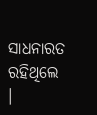ସାଧନାରତ ରହିଥିଲେ ।